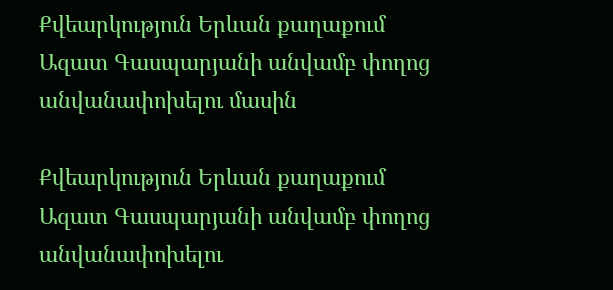Քվեարկություն Երևան քաղաքում Ազատ Գասպարյանի անվամբ փողոց անվանափոխելու մասին

Քվեարկություն Երևան քաղաքում Ազատ Գասպարյանի անվամբ փողոց անվանափոխելու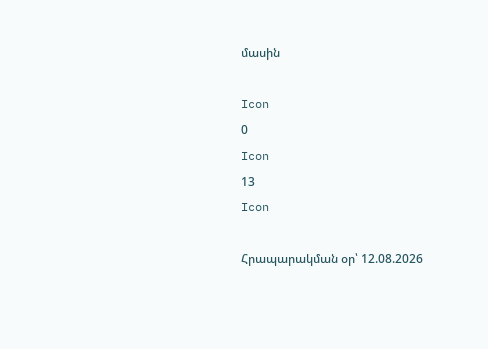մասին

Icon
0
Icon
13
Icon

Հրապարակման օր՝ 12.08.2026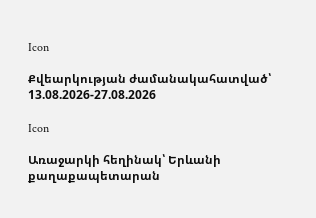Icon

Քվեարկության ժամանակահատված՝ 13.08.2026-27.08.2026

Icon

Առաջարկի հեղինակ՝ Երևանի քաղաքապետարան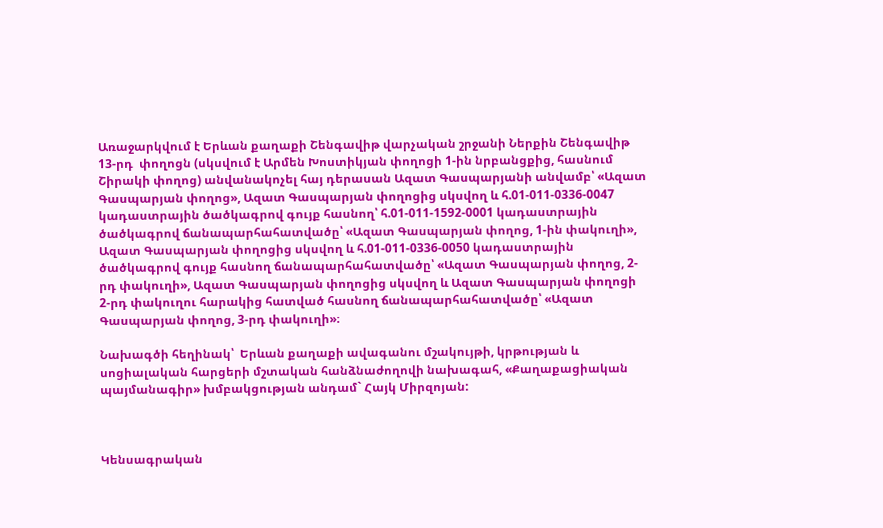Առաջարկվում է Երևան քաղաքի Շենգավիթ վարչական շրջանի Ներքին Շենգավիթ 13-րդ  փողոցն (սկսվում է Արմեն Խոստիկյան փողոցի 1-ին նրբանցքից, հասնում Շիրակի փողոց) անվանակոչել հայ դերասան Ազատ Գասպարյանի անվամբ՝ «Ազատ Գասպարյան փողոց», Ազատ Գասպարյան փողոցից սկսվող և հ.01-011-0336-0047 կադաստրային ծածկագրով գույք հասնող՝ հ.01-011-1592-0001 կադաստրային ծածկագրով ճանապարհահատվածը՝ «Ազատ Գասպարյան փողոց, 1-ին փակուղի», Ազատ Գասպարյան փողոցից սկսվող և հ.01-011-0336-0050 կադաստրային ծածկագրով գույք հասնող ճանապարհահատվածը՝ «Ազատ Գասպարյան փողոց, 2-րդ փակուղի», Ազատ Գասպարյան փողոցից սկսվող և Ազատ Գասպարյան փողոցի 2-րդ փակուղու հարակից հատված հասնող ճանապարհահատվածը՝ «Ազատ Գասպարյան փողոց, 3-րդ փակուղի»։

Նախագծի հեղինակ՝  Երևան քաղաքի ավագանու մշակույթի, կրթության և սոցիալական հարցերի մշտական հանձնաժողովի նախագահ, «Քաղաքացիական պայմանագիր» խմբակցության անդամ` Հայկ Միրզոյան:



Կենսագրական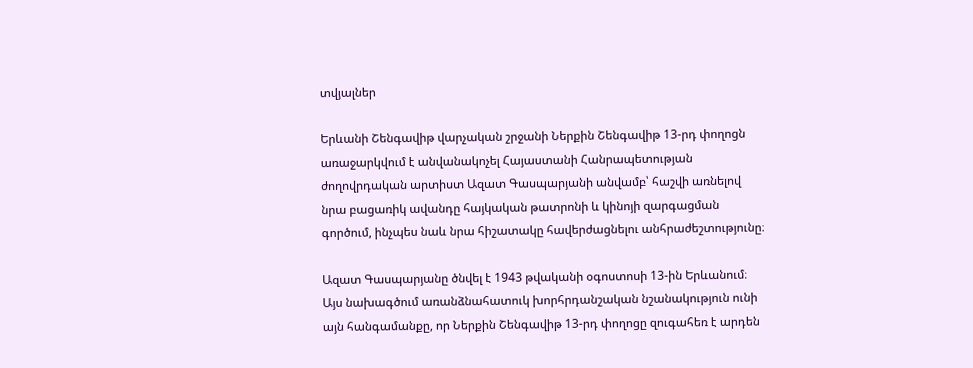տվյալներ

Երևանի Շենգավիթ վարչական շրջանի Ներքին Շենգավիթ 13-րդ փողոցն առաջարկվում է անվանակոչել Հայաստանի Հանրապետության ժողովրդական արտիստ Ազատ Գասպարյանի անվամբ՝ հաշվի առնելով նրա բացառիկ ավանդը հայկական թատրոնի և կինոյի զարգացման գործում, ինչպես նաև նրա հիշատակը հավերժացնելու անհրաժեշտությունը։

Ազատ Գասպարյանը ծնվել է 1943 թվականի օգոստոսի 13-ին Երևանում։ Այս նախագծում առանձնահատուկ խորհրդանշական նշանակություն ունի այն հանգամանքը, որ Ներքին Շենգավիթ 13-րդ փողոցը զուգահեռ է արդեն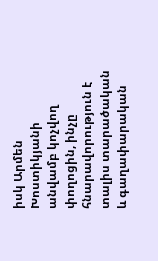իսկ Արմեն Խոստիկյանի անվամբ կոչվող փողոցին, ինչը հնարավորություն է տալիս տարածական և գաղափարական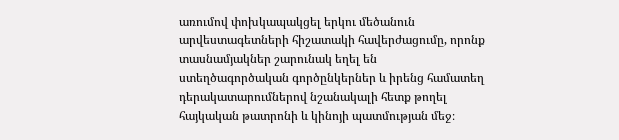առումով փոխկապակցել երկու մեծանուն արվեստագետների հիշատակի հավերժացումը, որոնք տասնամյակներ շարունակ եղել են ստեղծագործական գործընկերներ և իրենց համատեղ դերակատարումներով նշանակալի հետք թողել հայկական թատրոնի և կինոյի պատմության մեջ։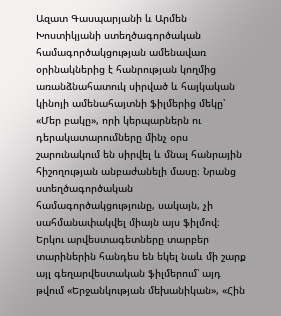Ազատ Գասպարյանի և Արմեն Խոստիկյանի ստեղծագործական համագործակցության ամենավառ օրինակներից է հանրության կողմից առանձնահատուկ սիրված և հայկական կինոյի ամենահայտնի ֆիլմերից մեկը՝ «Մեր բակը», որի կերպարներն ու դերակատարումները մինչ օրս շարունակում են սիրվել և մնալ հանրային հիշողության անբաժանելի մասը։ Նրանց ստեղծագործական համագործակցությունը, սակայն, չի սահմանափակվել միայն այս ֆիլմով։ Երկու արվեստագետները տարբեր տարիներին հանդես են եկել նաև մի շարք այլ գեղարվեստական ֆիլմերում՝ այդ թվում «Երջանկության մեխանիկան», «Հին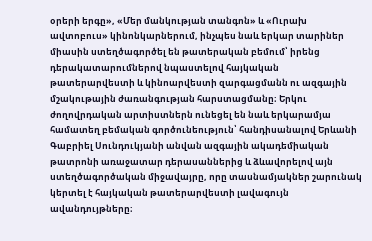օրերի երգը», «Մեր մանկության տանգոն» և «Ուրախ ավտոբուս» կինոնկարներում, ինչպես նաև երկար տարիներ միասին ստեղծագործել են թատերական բեմում՝ իրենց դերակատարումներով նպաստելով հայկական թատերարվեստի և կինոարվեստի զարգացմանն ու ազգային մշակութային ժառանգության հարստացմանը։ Երկու ժողովրդական արտիստներն ունեցել են նաև երկարամյա համատեղ բեմական գործունեություն՝ հանդիսանալով Երևանի Գաբրիել Սունդուկյանի անվան ազգային ակադեմիական թատրոնի առաջատար դերասաններից և ձևավորելով այն ստեղծագործական միջավայրը, որը տասնամյակներ շարունակ կերտել է հայկական թատերարվեստի լավագույն ավանդույթները։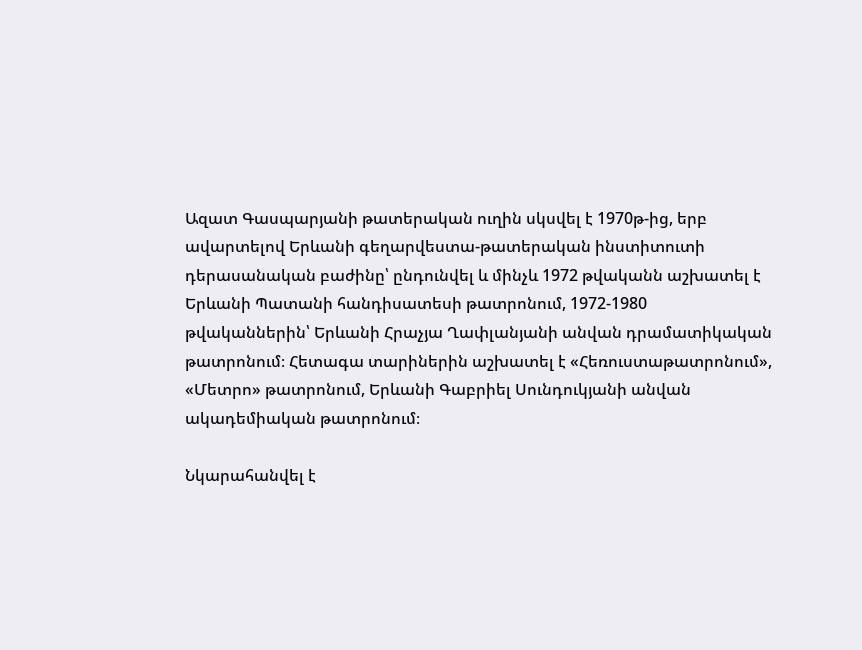Ազատ Գասպարյանի թատերական ուղին սկսվել է 1970թ-ից, երբ ավարտելով Երևանի գեղարվեստա-թատերական ինստիտուտի դերասանական բաժինը՝ ընդունվել և մինչև 1972 թվականն աշխատել է Երևանի Պատանի հանդիսատեսի թատրոնում, 1972-1980 թվականներին՝ Երևանի Հրաչյա Ղափլանյանի անվան դրամատիկական թատրոնում։ Հետագա տարիներին աշխատել է «Հեռուստաթատրոնում», «Մետրո» թատրոնում, Երևանի Գաբրիել Սունդուկյանի անվան ակադեմիական թատրոնում։

Նկարահանվել է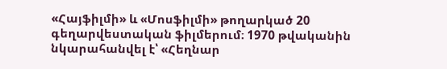«Հայֆիլմի» և «Մոսֆիլմի» թողարկած 20 գեղարվեստական ֆիլմերում։ 1970 թվականին նկարահանվել է՝ «Հեղնար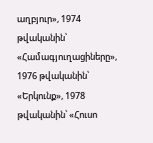աղբյուր», 1974 թվականին՝ «Համագյուղացիները», 1976 թվականին՝ «Երկունք», 1978 թվականին՝ «Հուսո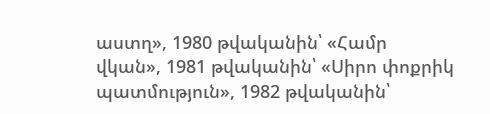աստղ», 1980 թվականին՝ «Համր վկան», 1981 թվականին՝ «Սիրո փոքրիկ պատմություն», 1982 թվականին՝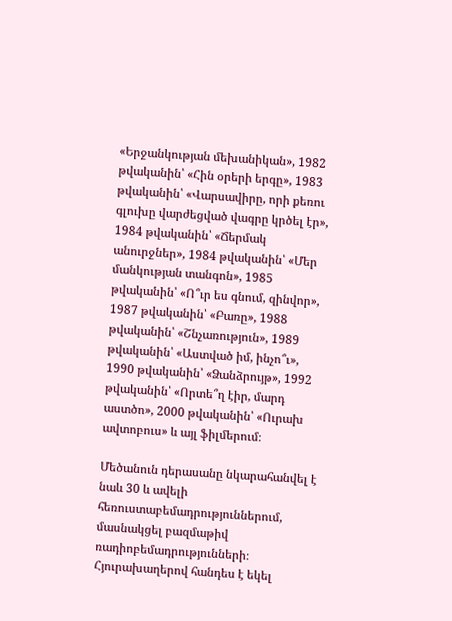«Երջանկության մեխանիկան», 1982 թվականին՝ «Հին օրերի երգը», 1983 թվականին՝ «Վարսավիրը, որի քեռու գլուխը վարժեցված վագրը կրծել էր», 1984 թվականին՝ «Ճերմակ անուրջներ», 1984 թվականին՝ «Մեր մանկության տանգոն», 1985 թվականին՝ «Ո՞ւր ես գնում, զինվոր», 1987 թվականին՝ «Բառը», 1988 թվականին՝ «Շնչառություն», 1989 թվականին՝ «Աստված իմ, ինչո՞ւ», 1990 թվականին՝ «Ձանձրույթ», 1992 թվականին՝ «Որտե՞ղ էիր, մարդ աստծո», 2000 թվականին՝ «Ուրախ ավտոբուս» և այլ ֆիլմերում։

Մեծանուն դերասանը նկարահանվել է նաև 30 և ավելի հեռուստաբեմադրություններում, մասնակցել բազմաթիվ ռադիոբեմադրությունների։ Հյուրախաղերով հանդես է եկել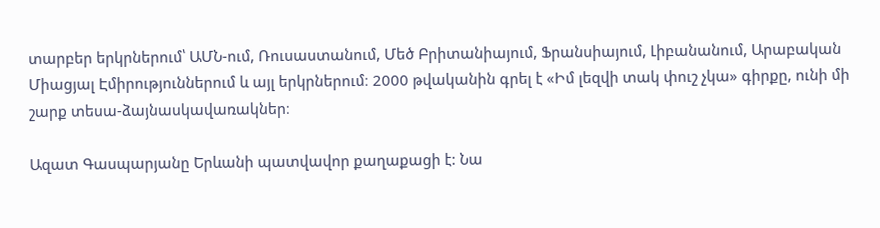տարբեր երկրներում՝ ԱՄՆ-ում, Ռուսաստանում, Մեծ Բրիտանիայում, Ֆրանսիայում, Լիբանանում, Արաբական Միացյալ Էմիրություններում և այլ երկրներում։ 2000 թվականին գրել է «Իմ լեզվի տակ փուշ չկա» գիրքը, ունի մի շարք տեսա-ձայնասկավառակներ։

Ազատ Գասպարյանը Երևանի պատվավոր քաղաքացի է: Նա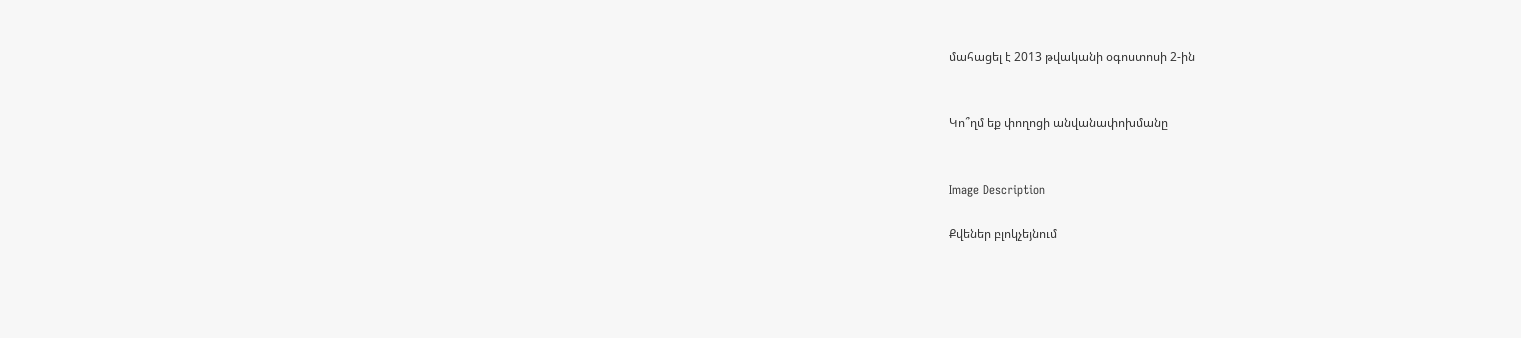մահացել է 2013 թվականի օգոստոսի 2-ին


Կո՞ղմ եք փողոցի անվանափոխմանը


Image Description

Քվեներ բլոկչեյնում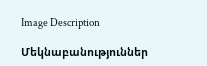Image Description

Մեկնաբանություններ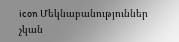icon Մեկնաբանություններ չկան